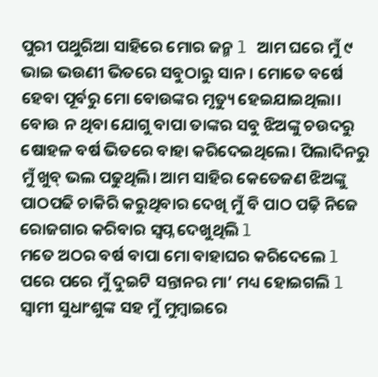ପୁରୀ ପଥୁରିଆ ସାହିରେ ମୋର ଜନ୍ମ l ଆମ ଘରେ ମୁଁ ୯ ଭାଇ ଭଉଣୀ ଭିତରେ ସବୁଠାରୁ ସାନ। ମୋତେ ବର୍ଷେ ହେବା ପୂର୍ବରୁ ମୋ ବୋଉଙ୍କର ମୃତ୍ୟୁ ହେଇଯାଇଥିଲା। ବୋଉ ନ ଥିବା ଯୋଗୁ ବାପା ତାଙ୍କର ସବୁ ଝିଅଙ୍କୁ ଚଉଦରୁ ଷୋହଳ ବର୍ଷ ଭିତରେ ବାହା କରିଦେଇଥିଲେ। ପିଲାଦିନରୁ ମୁଁ ଖୁବ୍ ଭଲ ପଢୁଥିଲି। ଆମ ସାହିର କେତେଜଣ ଝିଅଙ୍କୁ ପାଠପଢି ଚାକିରି କରୁଥିବାର ଦେଖି ମୁଁ ବି ପାଠ ପଢ଼ି ନିଜେ ରୋଜଗାର କରିବାର ସ୍ବପ୍ନ ଦେଖୁଥିଲି l
ମତେ ଅଠର ବର୍ଷ ବାପା ମୋ ବାହାଘର କରିଦେଲେ l ପରେ ପରେ ମୁଁ ଦୁଇଟି ସନ୍ତାନର ମା’ ମଧ୍ୟ ହୋଇଗଲି l ସ୍ବାମୀ ସୁଧାଂଶୁଙ୍କ ସହ ମୁଁ ମୁମ୍ବାଇରେ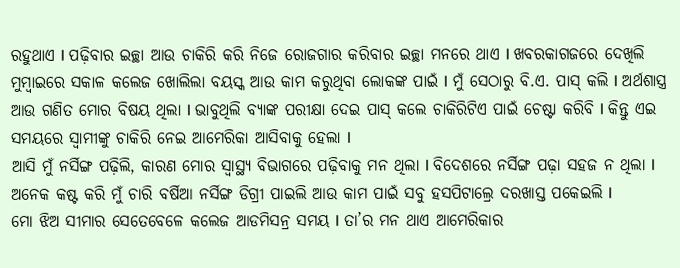ରହୁଥାଏ l ପଢ଼ିବାର ଇଚ୍ଛା ଆଉ ଚାକିରି କରି ନିଜେ ରୋଜଗାର କରିବାର ଇଚ୍ଛା ମନରେ ଥାଏ l ଖବରକାଗଜରେ ଦେଖିଲି ମୁମ୍ବାଇରେ ସକାଳ କଲେଜ ଖୋଲିଲା ବୟସ୍କ ଆଉ କାମ କରୁଥିବା ଲୋକଙ୍କ ପାଇଁ l ମୁଁ ସେଠାରୁ ବି.ଏ. ପାସ୍ କଲି l ଅର୍ଥଶାସ୍ତ୍ର ଆଉ ଗଣିତ ମୋର ବିଷୟ ଥିଲା l ଭାବୁଥିଲି ବ୍ୟାଙ୍କ ପରୀକ୍ଷା ଦେଇ ପାସ୍ କଲେ ଚାକିରିଟିଏ ପାଇଁ ଚେଷ୍ଟା କରିବି l କିନ୍ତୁ ଏଇ ସମୟରେ ସ୍ବାମୀଙ୍କୁ ଚାକିରି ନେଇ ଆମେରିକା ଆସିବାକୁ ହେଲା l
ଆସି ମୁଁ ନର୍ସିଙ୍ଗ ପଢ଼ିଲି, କାରଣ ମୋର ସ୍ବାସ୍ଥ୍ୟ ବିଭାଗରେ ପଢ଼ିବାକୁ ମନ ଥିଲା l ବିଦେଶରେ ନର୍ସିଙ୍ଗ ପଢ଼ା ସହଜ ନ ଥିଲା l ଅନେକ କଷ୍ଟ କରି ମୁଁ ଚାରି ବର୍ଷିଆ ନର୍ସିଙ୍ଗ ଡିଗ୍ରୀ ପାଇଲି ଆଉ କାମ ପାଇଁ ସବୁ ହସପିଟାଲ୍ରେ ଦରଖାସ୍ତ ପକେଇଲି l
ମୋ ଝିଅ ସୀମାର ସେତେବେଳେ କଲେଜ ଆଡମିସନ୍ର ସମୟ l ତା’ର ମନ ଥାଏ ଆମେରିକାର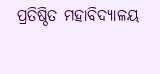ପ୍ରତିଷ୍ଠିତ ମହାବିଦ୍ୟାଳୟ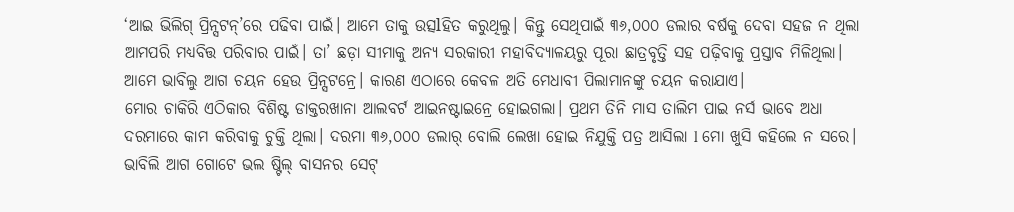‘ଆଇ ଭିଲିଗ୍ ପ୍ରିନ୍ସଟନ୍’ରେ ପଢିବା ପାଇଁ। ଆମେ ତାକୁ ଉତ୍ସlହିତ କରୁଥିଲୁ। କିନ୍ତୁ ସେଥିପାଇଁ ୩୬,୦୦୦ ଡଲାର ବର୍ଷକୁ ଦେବା ସହଜ ନ ଥିଲା ଆମପରି ମଧ୍ୟବିତ୍ତ ପରିବାର ପାଇଁ। ତା’ ଛଡ଼ା ସୀମାକୁ ଅନ୍ୟ ସରକାରୀ ମହାବିଦ୍ୟାଳୟରୁ ପୂରା ଛାତ୍ରବୃତ୍ତି ସହ ପଢ଼ିବାକୁ ପ୍ରସ୍ତାବ ମିଳିଥିଲା। ଆମେ ଭାବିଲୁ ଆଗ ଚୟନ ହେଉ ପ୍ରିନ୍ସଟନ୍ରେ। କାରଣ ଏଠାରେ କେବଳ ଅତି ମେଧାବୀ ପିଲାମାନଙ୍କୁ ଚୟନ କରାଯାଏ।
ମୋର ଚାକିରି ଏଠିକାର ବିଶିଷ୍ଟ ଡାକ୍ତରଖାନା ଆଲବର୍ଟ ଆଇନଷ୍ଟାଇନ୍ରେ ହୋଇଗଲା। ପ୍ରଥମ ତିନି ମାସ ତାଲିମ ପାଇ ନର୍ସ ଭାବେ ଅଧା ଦରମାରେ କାମ କରିବାକୁ ଚୁକ୍ତି ଥିଲା। ଦରମା ୩୬,୦୦୦ ଡଲାର୍ ବୋଲି ଲେଖା ହୋଇ ନିଯୁକ୍ତି ପତ୍ର ଆସିଲା l ମୋ ଖୁସି କହିଲେ ନ ସରେ। ଭାବିଲି ଆଗ ଗୋଟେ ଭଲ ଷ୍ଟିଲ୍ ବାସନର ସେଟ୍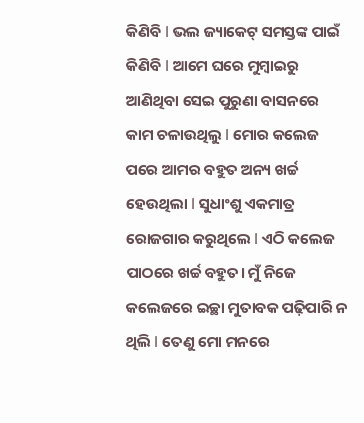କିଣିବି l ଭଲ ଜ୍ୟାକେଟ୍ ସମସ୍ତଙ୍କ ପାଇଁ କିଣିବି l ଆମେ ଘରେ ମୁମ୍ବାଇରୁ ଆଣିଥିବା ସେଇ ପୁରୁଣା ବାସନରେ କାମ ଚଳାଉଥିଲୁ l ମୋର କଲେଜ ପରେ ଆମର ବହୁତ ଅନ୍ୟ ଖର୍ଚ୍ଚ ହେଉଥିଲା l ସୁଧାଂଶୁ ଏକମାତ୍ର ରୋଜଗାର କରୁଥିଲେ l ଏଠି କଲେଜ ପାଠରେ ଖର୍ଚ୍ଚ ବହୁତ। ମୁଁ ନିଜେ କଲେଜରେ ଇଚ୍ଛା ମୁତାବକ ପଢ଼ିପାରି ନ ଥିଲି l ତେଣୁ ମୋ ମନରେ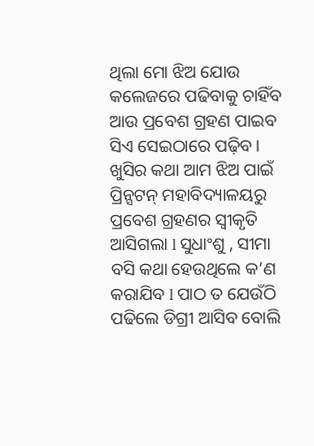ଥିଲା ମୋ ଝିଅ ଯୋଉ କଲେଜରେ ପଢିବାକୁ ଚାହିଁବ ଆଉ ପ୍ରବେଶ ଗ୍ରହଣ ପାଇବ ସିଏ ସେଇଠାରେ ପଢ଼ିବ।
ଖୁସିର କଥା ଆମ ଝିଅ ପାଇଁ ପ୍ରିନ୍ସଟନ୍ ମହାବିଦ୍ୟାଳୟରୁ ପ୍ରବେଶ ଗ୍ରହଣର ସ୍ବୀକୃତି ଆସିଗଲା l ସୁଧାଂଶୁ , ସୀମା ବସି କଥା ହେଉଥିଲେ କ’ଣ କରାଯିବ l ପାଠ ତ ଯେଉଁଠି ପଢିଲେ ଡିଗ୍ରୀ ଆସିବ ବୋଲି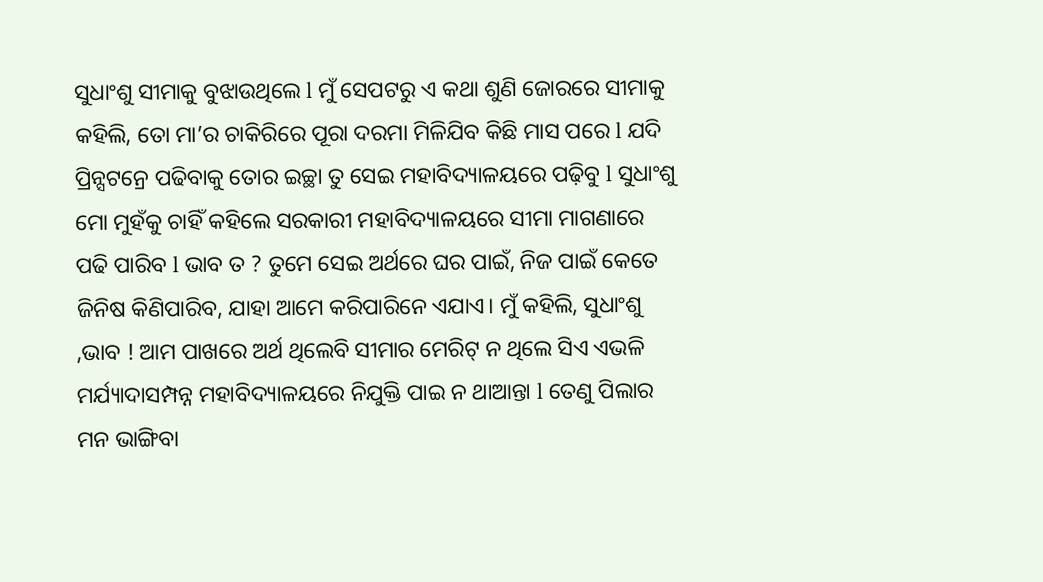ସୁଧାଂଶୁ ସୀମାକୁ ବୁଝାଉଥିଲେ l ମୁଁ ସେପଟରୁ ଏ କଥା ଶୁଣି ଜୋରରେ ସୀମାକୁ କହିଲି, ତୋ ମା’ର ଚାକିରିରେ ପୂରା ଦରମା ମିଳିଯିବ କିଛି ମାସ ପରେ l ଯଦି ପ୍ରିନ୍ସଟନ୍ରେ ପଢିବାକୁ ତୋର ଇଚ୍ଛା ତୁ ସେଇ ମହାବିଦ୍ୟାଳୟରେ ପଢ଼ିବୁ l ସୁଧାଂଶୁ ମୋ ମୁହଁକୁ ଚାହିଁ କହିଲେ ସରକାରୀ ମହାବିଦ୍ୟାଳୟରେ ସୀମା ମାଗଣାରେ ପଢି ପାରିବ l ଭାବ ତ ? ତୁମେ ସେଇ ଅର୍ଥରେ ଘର ପାଇଁ, ନିଜ ପାଇଁ କେତେ ଜିନିଷ କିଣିପାରିବ, ଯାହା ଆମେ କରିପାରିନେ ଏଯାଏ। ମୁଁ କହିଲି, ସୁଧାଂଶୁ ,ଭାବ ! ଆମ ପାଖରେ ଅର୍ଥ ଥିଲେବି ସୀମାର ମେରିଟ୍ ନ ଥିଲେ ସିଏ ଏଭଳି ମର୍ଯ୍ୟାଦାସମ୍ପନ୍ନ ମହାବିଦ୍ୟାଳୟରେ ନିଯୁକ୍ତି ପାଇ ନ ଥାଆନ୍ତା l ତେଣୁ ପିଲାର ମନ ଭାଙ୍ଗିବା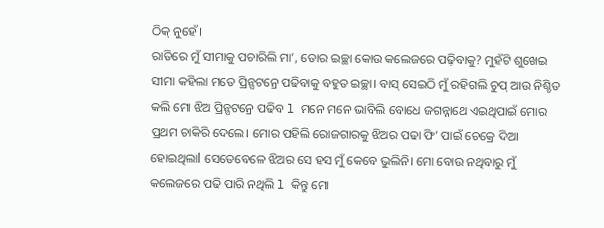ଠିକ୍ ନୁହେଁ।
ରାତିରେ ମୁଁ ସୀମାକୁ ପଚାରିଲି ମା’, ତୋର ଇଚ୍ଛା କୋଉ କଲେଜରେ ପଢ଼ିବାକୁ? ମୁହଁଟି ଶୁଖେଇ ସୀମା କହିଲା ମତେ ପ୍ରିନ୍ସଟନ୍ରେ ପଢିବାକୁ ବହୁତ ଇଚ୍ଛା। ବାସ୍ ସେଇଠି ମୁଁ ରହିଗଲି ଚୁପ୍ ଆଉ ନିଶ୍ଚିତ କଲି ମୋ ଝିଅ ପ୍ରିନ୍ସଟନ୍ରେ ପଢିବ l ମନେ ମନେ ଭାବିଲି ବୋଧେ ଜଗନ୍ନାଥେ ଏଇଥିପାଇଁ ମୋର ପ୍ରଥମ ଚାକିରି ଦେଲେ। ମୋର ପହିଲି ରୋଜଗାରକୁ ଝିଅର ପଢା ଫି’ ପାଇଁ ଚେକ୍ରେ ଦିଆ ହୋଇଥିଲାl ସେତେବେଳେ ଝିଅର ସେ ହସ ମୁଁ କେବେ ଭୁଲିନି। ମୋ ବୋଉ ନଥିବାରୁ ମୁଁ କଲେଜରେ ପଢି ପାରି ନଥିଲି l କିନ୍ତୁ ମୋ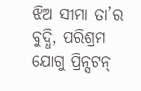ଝିଅ ସୀମା ତା’ର ବୁଦ୍ଧି, ପରିଶ୍ରମ ଯୋଗୁ ପ୍ରିନ୍ସଟନ୍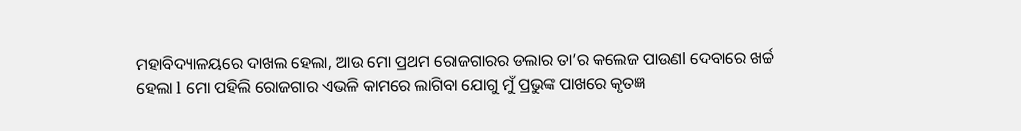ମହାବିଦ୍ୟାଳୟରେ ଦାଖଲ ହେଲା, ଆଉ ମୋ ପ୍ରଥମ ରୋଜଗାରର ଡଲାର ତା’ର କଲେଜ ପାଉଣl ଦେବାରେ ଖର୍ଚ୍ଚ ହେଲା l ମୋ ପହିଲି ରୋଜଗାର ଏଭଳି କାମରେ ଲାଗିବା ଯୋଗୁ ମୁଁ ପ୍ରଭୁଙ୍କ ପାଖରେ କୃତଜ୍ଞ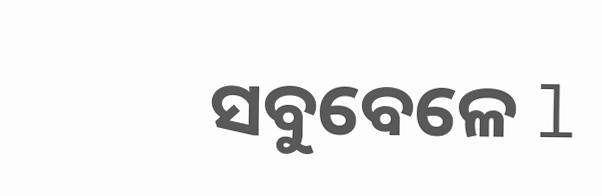ସବୁବେଳେ l